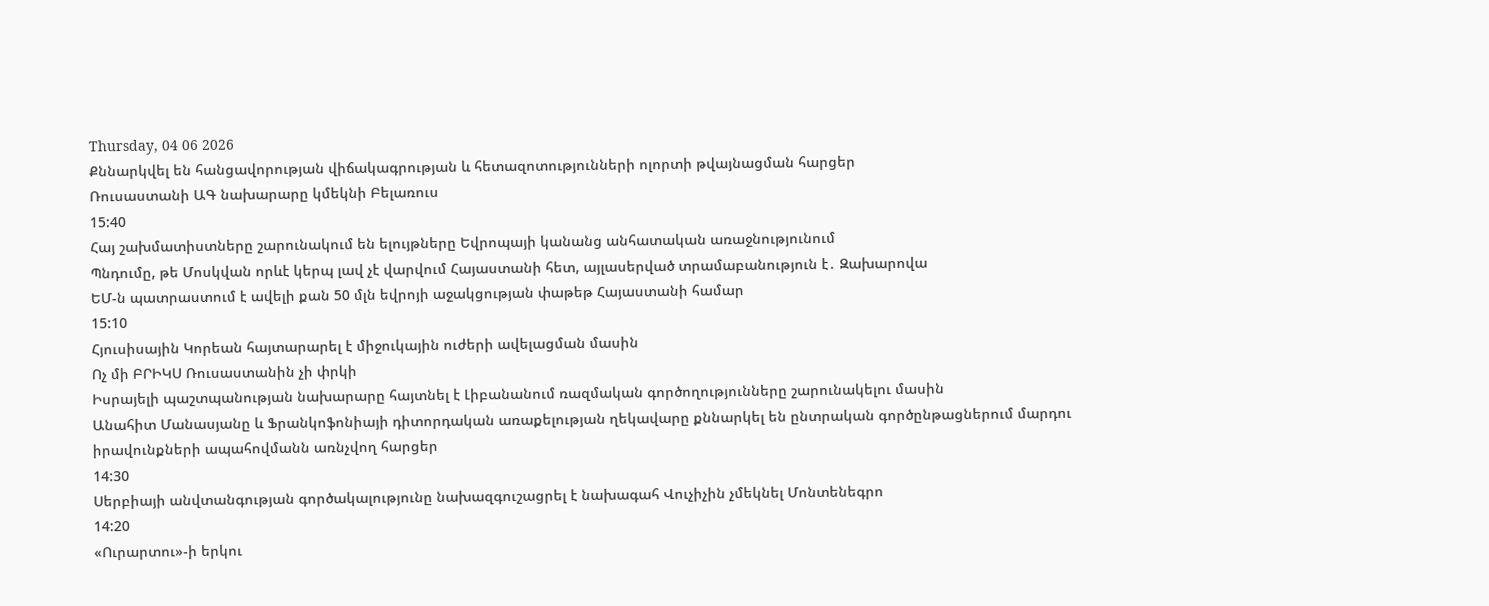Thursday, 04 06 2026
Քննարկվել են հանցավորության վիճակագրության և հետազոտությունների ոլորտի թվայնացման հարցեր
Ռուսաստանի ԱԳ նախարարը կմեկնի Բելառուս
15:40
Հայ շախմատիստները շարունակում են ելույթները Եվրոպայի կանանց անհատական առաջնությունում
Պնդումը, թե Մոսկվան որևէ կերպ լավ չէ վարվում Հայաստանի հետ, այլասերված տրամաբանություն է․ Զախարովա
ԵՄ-ն պատրաստում է ավելի քան 50 մլն եվրոյի աջակցության փաթեթ Հայաստանի համար
15:10
Հյուսիսային Կորեան հայտարարել է միջուկային ուժերի ավելացման մասին
Ոչ մի ԲՐԻԿՍ Ռուսաստանին չի փրկի
Իսրայելի պաշտպանության նախարարը հայտնել է Լիբանանում ռազմական գործողությունները շարունակելու մասին
Անահիտ Մանասյանը և Ֆրանկոֆոնիայի դիտորդական առաքելության ղեկավարը քննարկել են ընտրական գործընթացներում մարդու իրավունքների ապահովմանն առնչվող հարցեր
14:30
Սերբիայի անվտանգության գործակալությունը նախազգուշացրել է նախագահ Վուչիչին չմեկնել Մոնտենեգրո
14:20
«Ուրարտու»-ի երկու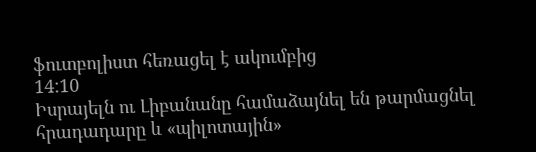ֆուտբոլիստ հեռացել է ակումբից
14:10
Իսրայելն ու Լիբանանը համաձայնել են թարմացնել հրադադարը և «պիլոտային»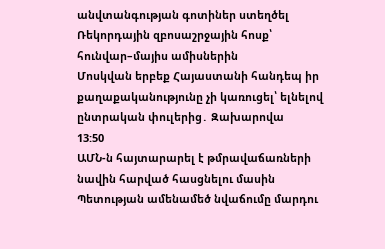անվտանգության գոտիներ ստեղծել
Ռեկորդային զբոսաշրջային հոսք՝ հունվար–մայիս ամիսներին
Մոսկվան երբեք Հայաստանի հանդեպ իր քաղաքականությունը չի կառուցել՝ ելնելով ընտրական փուլերից․ Զախարովա
13:50
ԱՄՆ-ն հայտարարել է թմրավաճառների նավին հարված հասցնելու մասին
Պետության ամենամեծ նվաճումը մարդու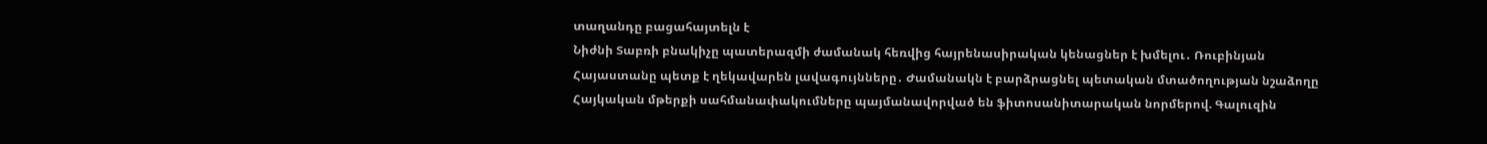տաղանդը բացահայտելն է
Նիժնի Տաբռի բնակիչը պատերազմի ժամանակ հեռվից հայրենասիրական կենացներ է խմելու․ Ռուբինյան
Հայաստանը պետք է ղեկավարեն լավագույնները․ Ժամանակն է բարձրացնել պետական մտածողության նշաձողը
Հայկական մթերքի սահմանափակումները պայմանավորված են ֆիտոսանիտարական նորմերով. Գալուզին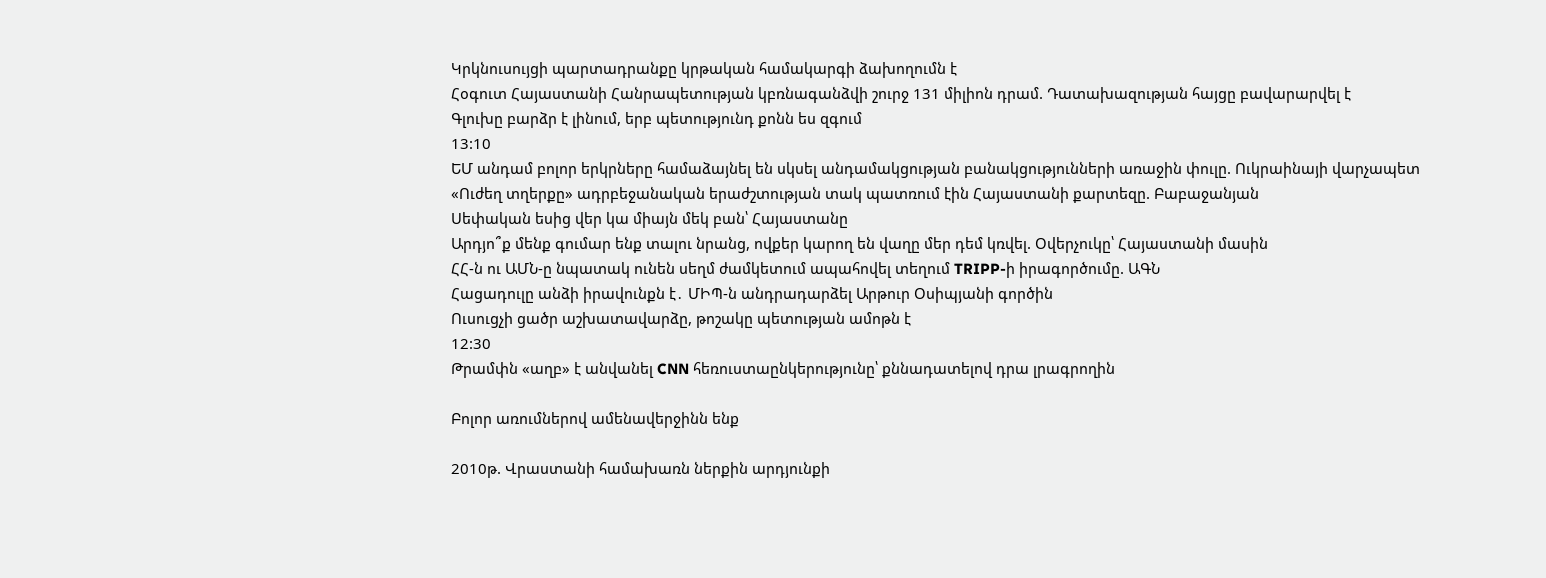Կրկնուսույցի պարտադրանքը կրթական համակարգի ձախողումն է
Հօգուտ Հայաստանի Հանրապետության կբռնագանձվի շուրջ 131 միլիոն դրամ. Դատախազության հայցը բավարարվել է
Գլուխը բարձր է լինում, երբ պետությունդ քոնն ես զգում
13:10
ԵՄ անդամ բոլոր երկրները համաձայնել են սկսել անդամակցության բանակցությունների առաջին փուլը. Ուկրաինայի վարչապետ
«Ուժեղ տղերքը» ադրբեջանական երաժշտության տակ պատռում էին Հայաստանի քարտեզը. Բաբաջանյան
Սեփական եսից վեր կա միայն մեկ բան՝ Հայաստանը
Արդյո՞ք մենք գումար ենք տալու նրանց, ովքեր կարող են վաղը մեր դեմ կռվել. Օվերչուկը՝ Հայաստանի մասին
ՀՀ-ն ու ԱՄՆ-ը նպատակ ունեն սեղմ ժամկետում ապահովել տեղում TRIPP-ի իրագործումը. ԱԳՆ
Հացադուլը անձի իրավունքն է․ ՄԻՊ-ն անդրադարձել Արթուր Օսիպյանի գործին
Ուսուցչի ցածր աշխատավարձը, թոշակը պետության ամոթն է
12:30
Թրամփն «աղբ» է անվանել CNN հեռուստաընկերությունը՝ քննադատելով դրա լրագրողին

Բոլոր առումներով ամենավերջինն ենք

2010թ. Վրաստանի համախառն ներքին արդյունքի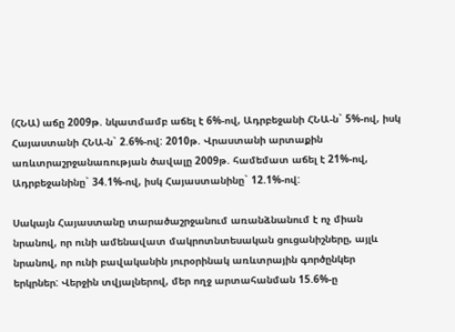(ՀՆԱ) աճը 2009թ. նկատմամբ աճել է 6%-ով, Ադրբեջանի ՀՆԱ-ն` 5%-ով, իսկ Հայաստանի ՀՆԱ-ն` 2.6%-ով: 2010թ. Վրաստանի արտաքին առևտրաշրջանառության ծավալը 2009թ. համեմատ աճել է 21%-ով, Ադրբեջանինը` 34.1%-ով, իսկ Հայաստանինը` 12.1%-ով:

Սակայն Հայաստանը տարածաշրջանում առանձնանում է ոչ միան նրանով, որ ունի ամենավատ մակրոտնտեսական ցուցանիշները, այլև նրանով, որ ունի բավականին յուրօրինակ առևտրային գործընկեր երկրներ: Վերջին տվյալներով, մեր ողջ արտահանման 15.6%-ը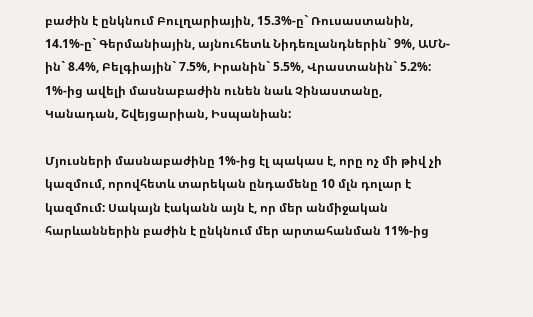բաժին է ընկնում Բուլղարիային, 15.3%-ը` Ռուսաստանին, 14.1%-ը` Գերմանիային, այնուհետև Նիդեռլանդներին` 9%, ԱՄՆ-ին` 8.4%, Բելգիային` 7.5%, Իրանին` 5.5%, Վրաստանին` 5.2%: 1%-ից ավելի մասնաբաժին ունեն նաև Չինաստանը, Կանադան, Շվեյցարիան, Իսպանիան:

Մյուսների մասնաբաժինը 1%-ից էլ պակաս է, որը ոչ մի թիվ չի կազմում, որովհետև տարեկան ընդամենը 10 մլն դոլար է կազմում: Սակայն էականն այն է, որ մեր անմիջական հարևաններին բաժին է ընկնում մեր արտահանման 11%-ից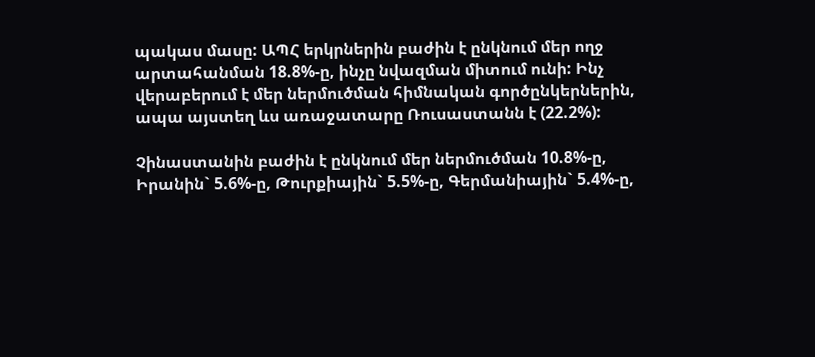պակաս մասը: ԱՊՀ երկրներին բաժին է ընկնում մեր ողջ արտահանման 18.8%-ը, ինչը նվազման միտում ունի: Ինչ վերաբերում է մեր ներմուծման հիմնական գործընկերներին, ապա այստեղ ևս առաջատարը Ռուսաստանն է (22.2%):

Չինաստանին բաժին է ընկնում մեր ներմուծման 10.8%-ը, Իրանին` 5.6%-ը, Թուրքիային` 5.5%-ը, Գերմանիային` 5.4%-ը,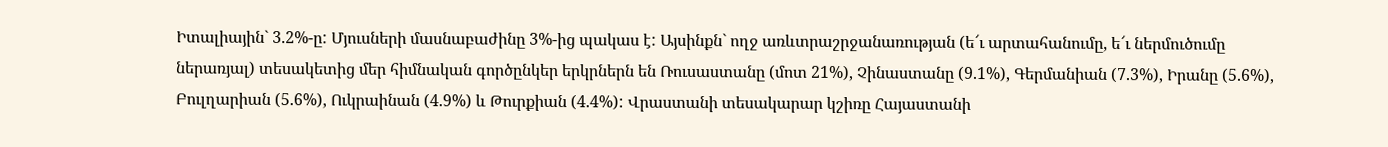Իտալիային` 3.2%-ը: Մյուսների մասնաբաժինը 3%-ից պակաս է: Այսինքն` ողջ առևտրաշրջանառության (ե՜ւ արտահանումը, ե՜ւ ներմուծումը ներառյալ) տեսակետից մեր հիմնական գործընկեր երկրներն են Ռուսաստանը (մոտ 21%), Չինաստանը (9.1%), Գերմանիան (7.3%), Իրանը (5.6%), Բուլղարիան (5.6%), Ուկրաինան (4.9%) և Թուրքիան (4.4%): Վրաստանի տեսակարար կշիռը Հայաստանի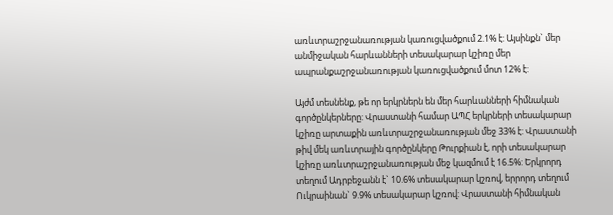առևտրաշրջանառության կառուցվածքում 2.1% է: Այսինքն` մեր անմիջական հարևանների տեսակարար կշիռը մեր ապրանքաշրջանառության կառուցվածքում մոտ 12% է:

Այժմ տեսնենք, թե որ երկրներն են մեր հարևանների հիմնական գործընկերները: Վրաստանի համար ԱՊՀ երկրների տեսակարար կշիռը արտաքին առևտրաշրջանառության մեջ 33% է: Վրաստանի թիվ մեկ առևտրային գործընկերը Թուրքիան է, որի տեսակարար կշիռը առևտրաշրջանառության մեջ կազմում է 16.5%: Երկրորդ տեղում Ադրբեջանն է` 10.6% տեսակարար կշռով, երրորդ տեղում Ուկրաինան` 9.9% տեսակարար կշռով: Վրաստանի հիմնական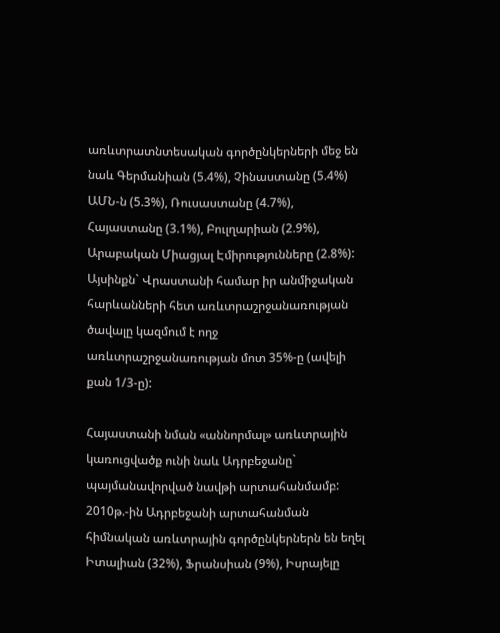առևտրատնտեսական գործընկերների մեջ են նաև Գերմանիան (5.4%), Չինաստանը (5.4%) ԱՄՆ-ն (5.3%), Ռուսաստանը (4.7%), Հայաստանը (3.1%), Բուլղարիան (2.9%), Արաբական Միացյալ Էմիրությունները (2.8%): Այսինքն` Վրաստանի համար իր անմիջական հարևանների հետ առևտրաշրջանառության ծավալը կազմում է ողջ առևտրաշրջանառության մոտ 35%-ը (ավելի քան 1/3-ը):

Հայաստանի նման «աննորմալ» առևտրային կառուցվածք ունի նաև Ադրբեջանը` պայմանավորված նավթի արտահանմամբ: 2010թ.-ին Ադրբեջանի արտահանման հիմնական առևտրային գործընկերներն են եղել Իտալիան (32%), Ֆրանսիան (9%), Իսրայելը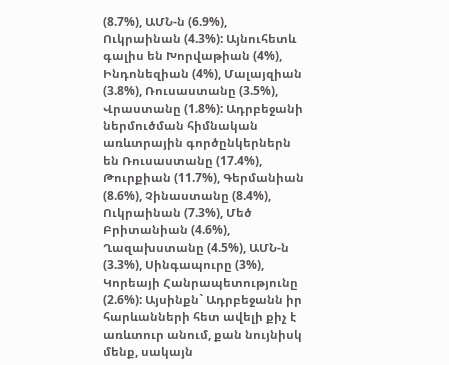(8.7%), ԱՄՆ-ն (6.9%), Ուկրաինան (4.3%): Այնուհետև գալիս են Խորվաթիան (4%), Ինդոնեզիան (4%), Մալայզիան (3.8%), Ռուսաստանը (3.5%), Վրաստանը (1.8%): Ադրբեջանի ներմուծման հիմնական առևտրային գործընկերներն են Ռուսաստանը (17.4%), Թուրքիան (11.7%), Գերմանիան (8.6%), Չինաստանը (8.4%), Ուկրաինան (7.3%), Մեծ Բրիտանիան (4.6%), Ղազախստանը (4.5%), ԱՄՆ-ն (3.3%), Սինգապուրը (3%), Կորեայի Հանրապետությունը (2.6%): Այսինքն` Ադրբեջանն իր հարևանների հետ ավելի քիչ է առևտուր անում, քան նույնիսկ մենք, սակայն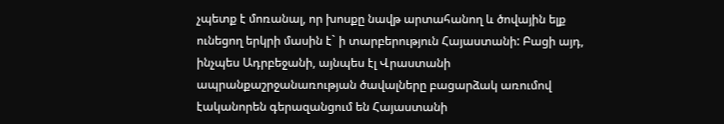չպետք է մոռանալ, որ խոսքը նավթ արտահանող և ծովային ելք ունեցող երկրի մասին է` ի տարբերություն Հայաստանի: Բացի այդ, ինչպես Ադրբեջանի, այնպես էլ Վրաստանի ապրանքաշրջանառության ծավալները բացարձակ առումով էականորեն գերազանցում են Հայաստանի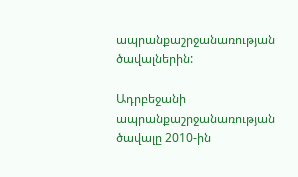ապրանքաշրջանառության ծավալներին:

Ադրբեջանի ապրանքաշրջանառության ծավալը 2010-ին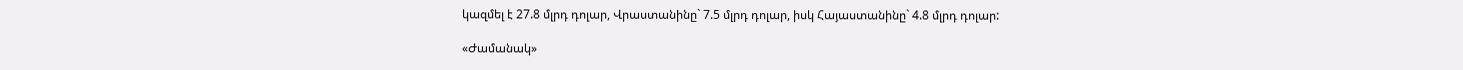կազմել է 27.8 մլրդ դոլար, Վրաստանինը` 7.5 մլրդ դոլար, իսկ Հայաստանինը` 4.8 մլրդ դոլար:

«Ժամանակ»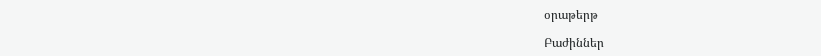օրաթերթ

Բաժիններ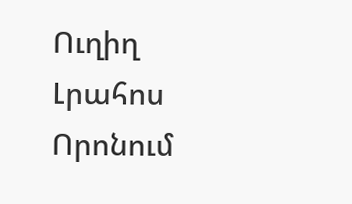Ուղիղ
Լրահոս
Որոնում